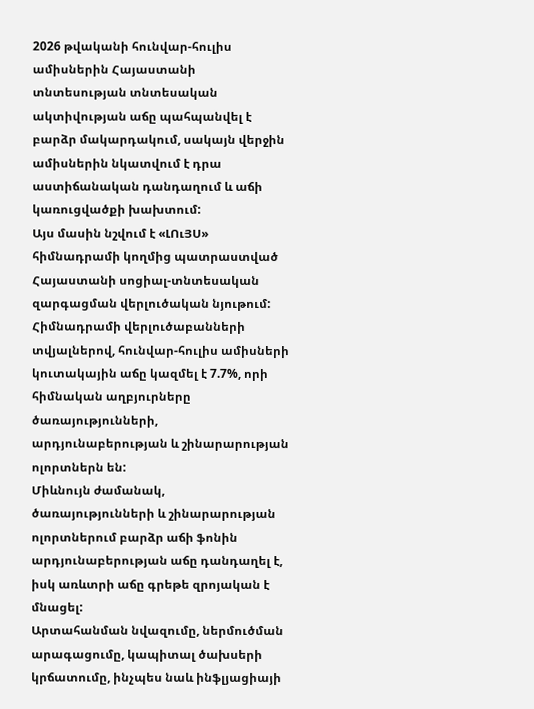2026 թվականի հունվար-հուլիս ամիսներին Հայաստանի տնտեսության տնտեսական ակտիվության աճը պահպանվել է բարձր մակարդակում, սակայն վերջին ամիսներին նկատվում է դրա աստիճանական դանդաղում և աճի կառուցվածքի խախտում:
Այս մասին նշվում է «ԼՈւՅՍ» հիմնադրամի կողմից պատրաստված Հայաստանի սոցիալ-տնտեսական զարգացման վերլուծական նյութում:
Հիմնադրամի վերլուծաբանների տվյալներով, հունվար-հուլիս ամիսների կուտակային աճը կազմել է 7.7%, որի հիմնական աղբյուրները ծառայությունների, արդյունաբերության և շինարարության ոլորտներն են:
Միևնույն ժամանակ, ծառայությունների և շինարարության ոլորտներում բարձր աճի ֆոնին արդյունաբերության աճը դանդաղել է, իսկ առևտրի աճը գրեթե զրոյական է մնացել:
Արտահանման նվազումը, ներմուծման արագացումը, կապիտալ ծախսերի կրճատումը, ինչպես նաև ինֆլյացիայի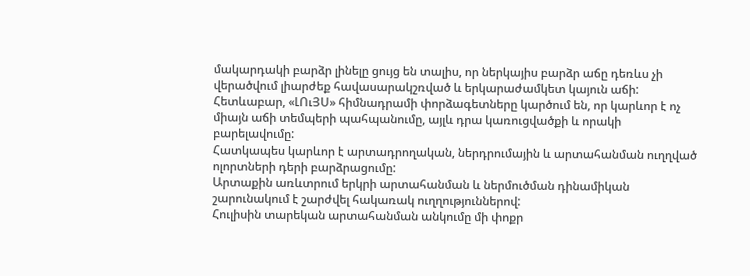մակարդակի բարձր լինելը ցույց են տալիս, որ ներկայիս բարձր աճը դեռևս չի վերածվում լիարժեք հավասարակշռված և երկարաժամկետ կայուն աճի:
Հետևաբար, «ԼՈւՅՍ» հիմնադրամի փորձագետները կարծում են, որ կարևոր է ոչ միայն աճի տեմպերի պահպանումը, այլև դրա կառուցվածքի և որակի բարելավումը:
Հատկապես կարևոր է արտադրողական, ներդրումային և արտահանման ուղղված ոլորտների դերի բարձրացումը:
Արտաքին առևտրում երկրի արտահանման և ներմուծման դինամիկան շարունակում է շարժվել հակառակ ուղղություններով:
Հուլիսին տարեկան արտահանման անկումը մի փոքր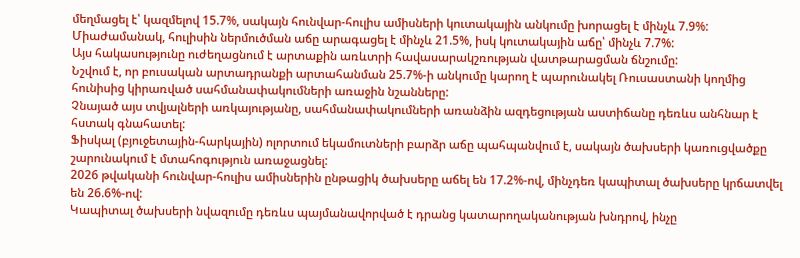մեղմացել է՝ կազմելով 15.7%, սակայն հունվար-հուլիս ամիսների կուտակային անկումը խորացել է մինչև 7.9%:
Միաժամանակ, հուլիսին ներմուծման աճը արագացել է մինչև 21.5%, իսկ կուտակային աճը՝ մինչև 7.7%:
Այս հակասությունը ուժեղացնում է արտաքին առևտրի հավասարակշռության վատթարացման ճնշումը:
Նշվում է, որ բուսական արտադրանքի արտահանման 25.7%-ի անկումը կարող է պարունակել Ռուսաստանի կողմից հունիսից կիրառված սահմանափակումների առաջին նշանները:
Չնայած այս տվյալների առկայությանը, սահմանափակումների առանձին ազդեցության աստիճանը դեռևս անհնար է հստակ գնահատել:
Ֆիսկալ (բյուջետային-հարկային) ոլորտում եկամուտների բարձր աճը պահպանվում է, սակայն ծախսերի կառուցվածքը շարունակում է մտահոգություն առաջացնել:
2026 թվականի հունվար-հուլիս ամիսներին ընթացիկ ծախսերը աճել են 17.2%-ով, մինչդեռ կապիտալ ծախսերը կրճատվել են 26.6%-ով:
Կապիտալ ծախսերի նվազումը դեռևս պայմանավորված է դրանց կատարողականության խնդրով, ինչը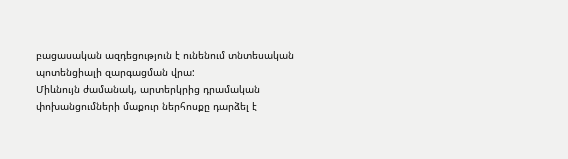բացասական ազդեցություն է ունենում տնտեսական պոտենցիալի զարգացման վրա:
Միևնույն ժամանակ, արտերկրից դրամական փոխանցումների մաքուր ներհոսքը դարձել է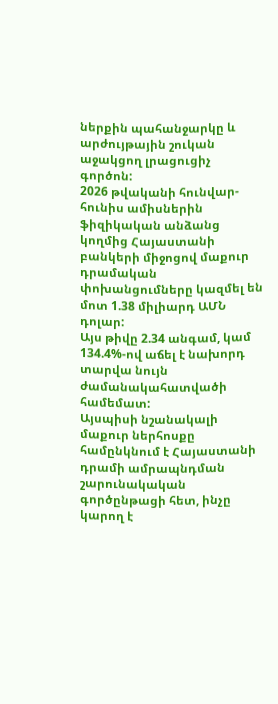ներքին պահանջարկը և արժույթային շուկան աջակցող լրացուցիչ գործոն:
2026 թվականի հունվար-հունիս ամիսներին ֆիզիկական անձանց կողմից Հայաստանի բանկերի միջոցով մաքուր դրամական փոխանցումները կազմել են մոտ 1.38 միլիարդ ԱՄՆ դոլար:
Այս թիվը 2.34 անգամ, կամ 134.4%-ով աճել է նախորդ տարվա նույն ժամանակահատվածի համեմատ:
Այսպիսի նշանակալի մաքուր ներհոսքը համընկնում է Հայաստանի դրամի ամրապնդման շարունակական գործընթացի հետ, ինչը կարող է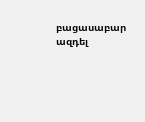բացասաբար ազդել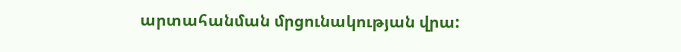արտահանման մրցունակության վրա: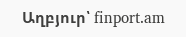Աղբյուր՝ finport.am